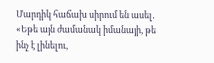Մարդիկ հաճախ սիրում են ասել․ «Եթե այն ժամանակ իմանայի, թե ինչ է լինելու,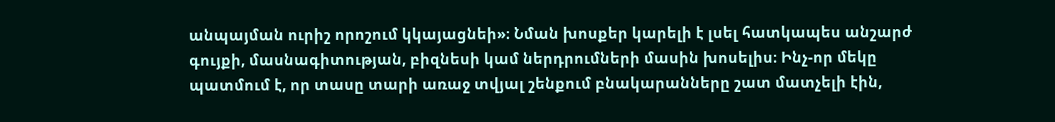անպայման ուրիշ որոշում կկայացնեի»։ Նման խոսքեր կարելի է լսել հատկապես անշարժ գույքի, մասնագիտության, բիզնեսի կամ ներդրումների մասին խոսելիս։ Ինչ-որ մեկը պատմում է, որ տասը տարի առաջ տվյալ շենքում բնակարանները շատ մատչելի էին,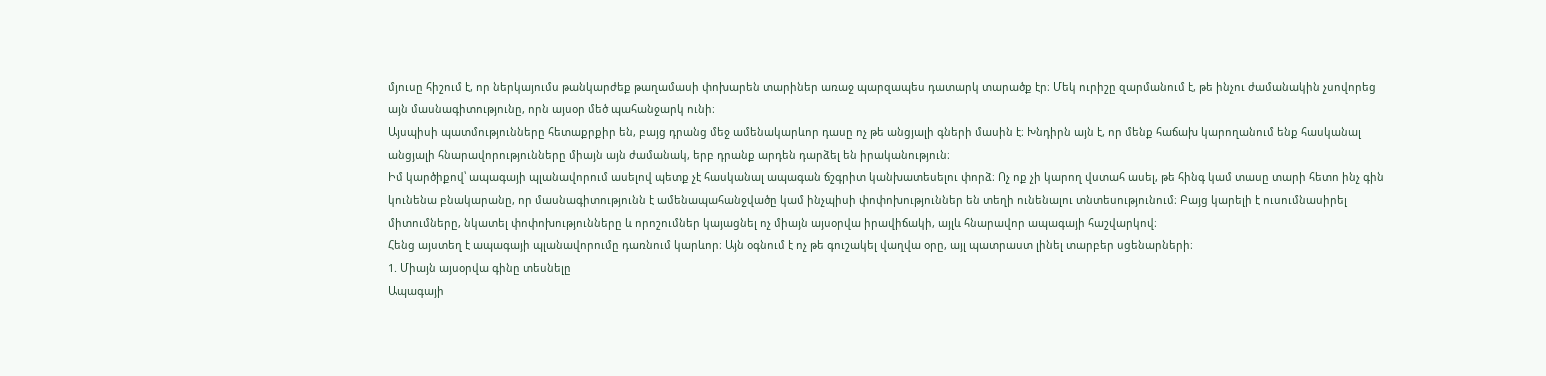մյուսը հիշում է, որ ներկայումս թանկարժեք թաղամասի փոխարեն տարիներ առաջ պարզապես դատարկ տարածք էր։ Մեկ ուրիշը զարմանում է, թե ինչու ժամանակին չսովորեց այն մասնագիտությունը, որն այսօր մեծ պահանջարկ ունի։
Այսպիսի պատմությունները հետաքրքիր են, բայց դրանց մեջ ամենակարևոր դասը ոչ թե անցյալի գների մասին է։ Խնդիրն այն է, որ մենք հաճախ կարողանում ենք հասկանալ անցյալի հնարավորությունները միայն այն ժամանակ, երբ դրանք արդեն դարձել են իրականություն։
Իմ կարծիքով՝ ապագայի պլանավորում ասելով պետք չէ հասկանալ ապագան ճշգրիտ կանխատեսելու փորձ։ Ոչ ոք չի կարող վստահ ասել, թե հինգ կամ տասը տարի հետո ինչ գին կունենա բնակարանը, որ մասնագիտությունն է ամենապահանջվածը կամ ինչպիսի փոփոխություններ են տեղի ունենալու տնտեսությունում։ Բայց կարելի է ուսումնասիրել միտումները, նկատել փոփոխությունները և որոշումներ կայացնել ոչ միայն այսօրվա իրավիճակի, այլև հնարավոր ապագայի հաշվարկով։
Հենց այստեղ է ապագայի պլանավորումը դառնում կարևոր։ Այն օգնում է ոչ թե գուշակել վաղվա օրը, այլ պատրաստ լինել տարբեր սցենարների։
1. Միայն այսօրվա գինը տեսնելը
Ապագայի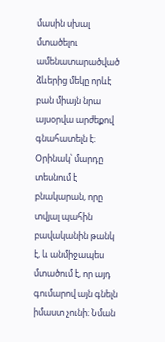մասին սխալ մտածելու ամենատարածված ձևերից մեկը որևէ բան միայն նրա այսօրվա արժեքով գնահատելն է։ Օրինակ՝ մարդը տեսնում է բնակարան, որը տվյալ պահին բավականին թանկ է, և անմիջապես մտածում է, որ այդ գումարով այն գնելն իմաստ չունի։ Նման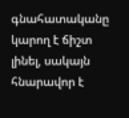գնահատականը կարող է ճիշտ լինել, սակայն հնարավոր է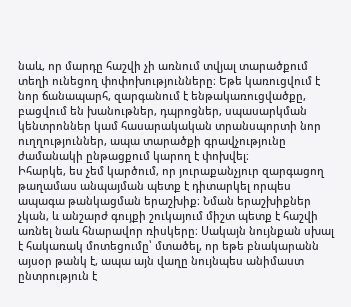նաև, որ մարդը հաշվի չի առնում տվյալ տարածքում տեղի ունեցող փոփոխությունները։ Եթե կառուցվում է նոր ճանապարհ, զարգանում է ենթակառուցվածքը, բացվում են խանութներ, դպրոցներ, սպասարկման կենտրոններ կամ հասարակական տրանսպորտի նոր ուղղություններ, ապա տարածքի գրավչությունը ժամանակի ընթացքում կարող է փոխվել։
Իհարկե, ես չեմ կարծում, որ յուրաքանչյուր զարգացող թաղամաս անպայման պետք է դիտարկել որպես ապագա թանկացման երաշխիք։ Նման երաշխիքներ չկան, և անշարժ գույքի շուկայում միշտ պետք է հաշվի առնել նաև հնարավոր ռիսկերը։ Սակայն նույնքան սխալ է հակառակ մոտեցումը՝ մտածել, որ եթե բնակարանն այսօր թանկ է, ապա այն վաղը նույնպես անիմաստ ընտրություն է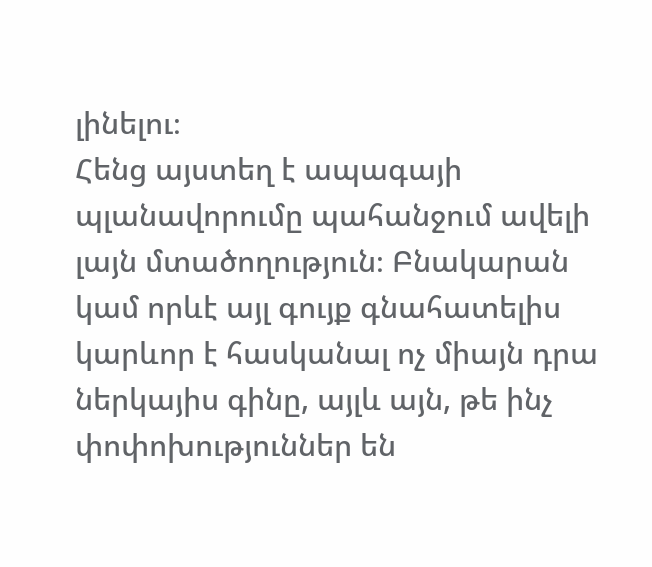լինելու։
Հենց այստեղ է ապագայի պլանավորումը պահանջում ավելի լայն մտածողություն։ Բնակարան կամ որևէ այլ գույք գնահատելիս կարևոր է հասկանալ ոչ միայն դրա ներկայիս գինը, այլև այն, թե ինչ փոփոխություններ են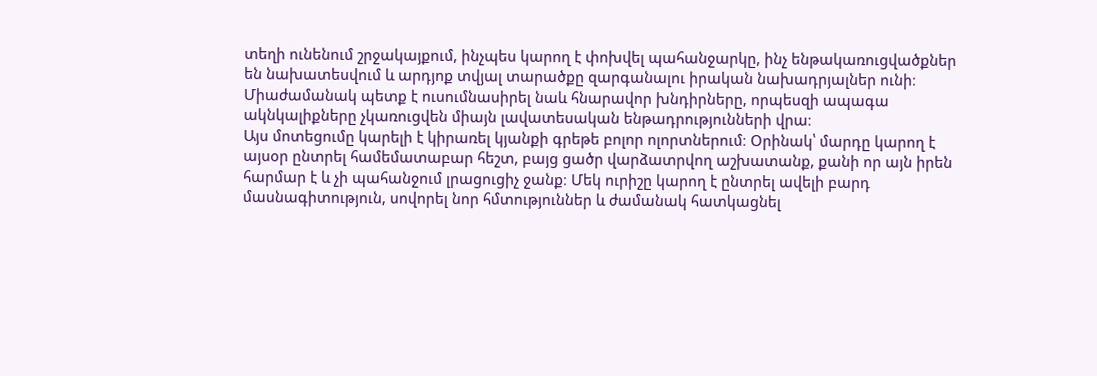տեղի ունենում շրջակայքում, ինչպես կարող է փոխվել պահանջարկը, ինչ ենթակառուցվածքներ են նախատեսվում և արդյոք տվյալ տարածքը զարգանալու իրական նախադրյալներ ունի։ Միաժամանակ պետք է ուսումնասիրել նաև հնարավոր խնդիրները, որպեսզի ապագա ակնկալիքները չկառուցվեն միայն լավատեսական ենթադրությունների վրա։
Այս մոտեցումը կարելի է կիրառել կյանքի գրեթե բոլոր ոլորտներում։ Օրինակ՝ մարդը կարող է այսօր ընտրել համեմատաբար հեշտ, բայց ցածր վարձատրվող աշխատանք, քանի որ այն իրեն հարմար է և չի պահանջում լրացուցիչ ջանք։ Մեկ ուրիշը կարող է ընտրել ավելի բարդ մասնագիտություն, սովորել նոր հմտություններ և ժամանակ հատկացնել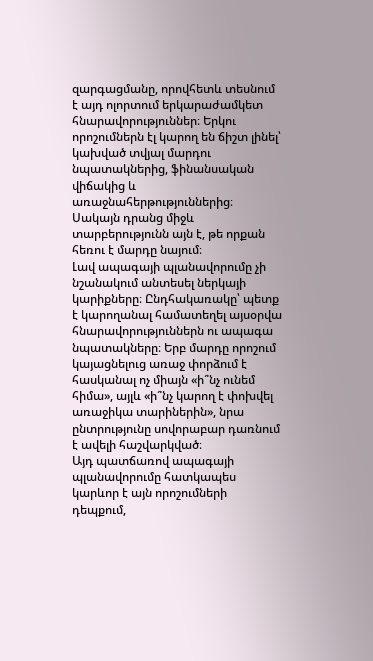զարգացմանը, որովհետև տեսնում է այդ ոլորտում երկարաժամկետ հնարավորություններ։ Երկու որոշումներն էլ կարող են ճիշտ լինել՝ կախված տվյալ մարդու նպատակներից, ֆինանսական վիճակից և առաջնահերթություններից։ Սակայն դրանց միջև տարբերությունն այն է, թե որքան հեռու է մարդը նայում։
Լավ ապագայի պլանավորումը չի նշանակում անտեսել ներկայի կարիքները։ Ընդհակառակը՝ պետք է կարողանալ համատեղել այսօրվա հնարավորություններն ու ապագա նպատակները։ Երբ մարդը որոշում կայացնելուց առաջ փորձում է հասկանալ ոչ միայն «ի՞նչ ունեմ հիմա», այլև «ի՞նչ կարող է փոխվել առաջիկա տարիներին», նրա ընտրությունը սովորաբար դառնում է ավելի հաշվարկված։
Այդ պատճառով ապագայի պլանավորումը հատկապես կարևոր է այն որոշումների դեպքում,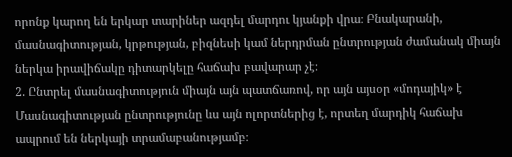որոնք կարող են երկար տարիներ ազդել մարդու կյանքի վրա։ Բնակարանի, մասնագիտության, կրթության, բիզնեսի կամ ներդրման ընտրության ժամանակ միայն ներկա իրավիճակը դիտարկելը հաճախ բավարար չէ։
2. Ընտրել մասնագիտություն միայն այն պատճառով, որ այն այսօր «մոդայիկ» է
Մասնագիտության ընտրությունը ևս այն ոլորտներից է, որտեղ մարդիկ հաճախ ապրում են ներկայի տրամաբանությամբ։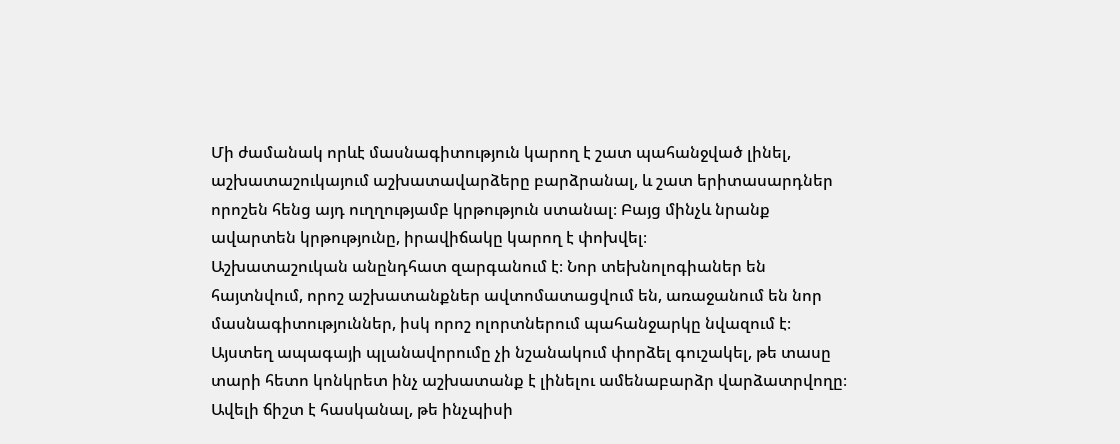Մի ժամանակ որևէ մասնագիտություն կարող է շատ պահանջված լինել, աշխատաշուկայում աշխատավարձերը բարձրանալ, և շատ երիտասարդներ որոշեն հենց այդ ուղղությամբ կրթություն ստանալ։ Բայց մինչև նրանք ավարտեն կրթությունը, իրավիճակը կարող է փոխվել։
Աշխատաշուկան անընդհատ զարգանում է։ Նոր տեխնոլոգիաներ են հայտնվում, որոշ աշխատանքներ ավտոմատացվում են, առաջանում են նոր մասնագիտություններ, իսկ որոշ ոլորտներում պահանջարկը նվազում է։
Այստեղ ապագայի պլանավորումը չի նշանակում փորձել գուշակել, թե տասը տարի հետո կոնկրետ ինչ աշխատանք է լինելու ամենաբարձր վարձատրվողը։
Ավելի ճիշտ է հասկանալ, թե ինչպիսի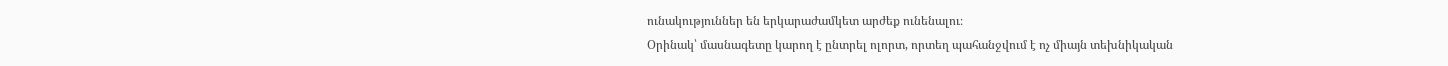ունակություններ են երկարաժամկետ արժեք ունենալու։
Օրինակ՝ մասնագետը կարող է ընտրել ոլորտ, որտեղ պահանջվում է ոչ միայն տեխնիկական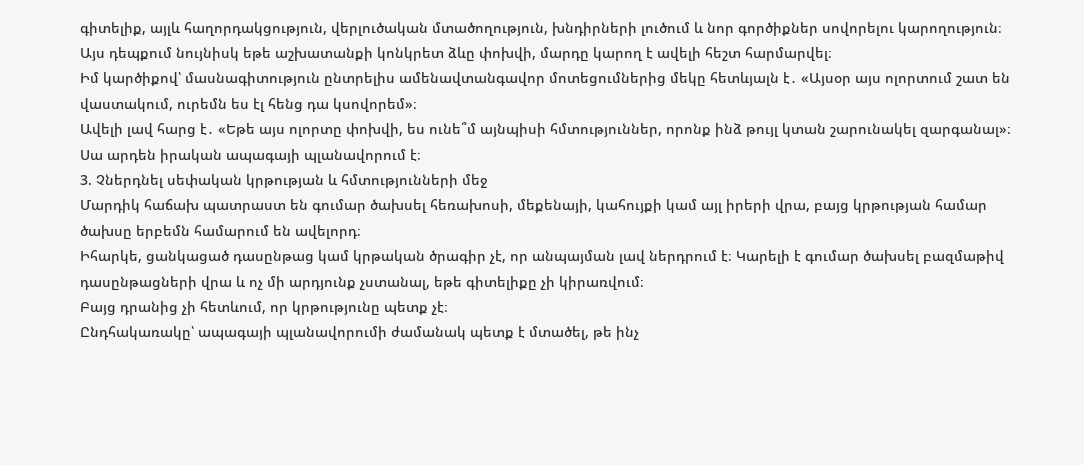գիտելիք, այլև հաղորդակցություն, վերլուծական մտածողություն, խնդիրների լուծում և նոր գործիքներ սովորելու կարողություն։
Այս դեպքում նույնիսկ եթե աշխատանքի կոնկրետ ձևը փոխվի, մարդը կարող է ավելի հեշտ հարմարվել։
Իմ կարծիքով՝ մասնագիտություն ընտրելիս ամենավտանգավոր մոտեցումներից մեկը հետևյալն է․ «Այսօր այս ոլորտում շատ են վաստակում, ուրեմն ես էլ հենց դա կսովորեմ»։
Ավելի լավ հարց է․ «Եթե այս ոլորտը փոխվի, ես ունե՞մ այնպիսի հմտություններ, որոնք ինձ թույլ կտան շարունակել զարգանալ»։
Սա արդեն իրական ապագայի պլանավորում է։
3. Չներդնել սեփական կրթության և հմտությունների մեջ
Մարդիկ հաճախ պատրաստ են գումար ծախսել հեռախոսի, մեքենայի, կահույքի կամ այլ իրերի վրա, բայց կրթության համար ծախսը երբեմն համարում են ավելորդ։
Իհարկե, ցանկացած դասընթաց կամ կրթական ծրագիր չէ, որ անպայման լավ ներդրում է։ Կարելի է գումար ծախսել բազմաթիվ դասընթացների վրա և ոչ մի արդյունք չստանալ, եթե գիտելիքը չի կիրառվում։
Բայց դրանից չի հետևում, որ կրթությունը պետք չէ։
Ընդհակառակը՝ ապագայի պլանավորումի ժամանակ պետք է մտածել, թե ինչ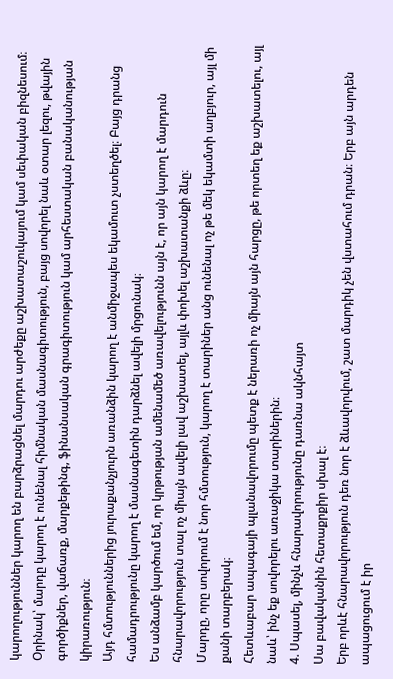կարողություններ կարող են բարձրացնել մարդու արժեքը աշխատաշուկայում կամ սեփական բիզնեսում։
Օրինակ՝ մարդը կարող է ունենալ հիմնական մասնագիտություն, բայց սովորել նաև օտար լեզու, թվային գործիքներ, վաճառք, մարքեթինգ, ֆինանսական գրագիտություն կամ արհեստական բանականության կիրառություն։
Այդ հմտություններից յուրաքանչյուրն առանձին կարող է անմիջապես եկամուտ չստեղծել։ Բայց դրանց համադրությունը կարող է մասնագետին դարձնել ավելի մրցունակ։
Ես անձամբ կարծում եմ, որ կրթության ամենամեծ առավելությունն այն է, որ այն կարող է մարդուն հնարավորություն տալ ոչ միայն ավելի լավ աշխատել, այլև փոխել աշխատանքի ձևը։
Մարդը, որը սովորում է նոր հմտություն, կարող է տարիներ անց ունենալ ոչ թե մեկ եկամտի աղբյուր, այլ մի քանի տարբերակ։
Հետևաբար ապագայի պլանավորումը պետք է ներառի ոչ միայն այն հարցը, թե որտեղ եք աշխատելու, այլ նաև՝ ինչ եք սովորելու առաջիկա տարիներին։
4. Սպասել, մինչև հնարավորությունը դառնա ակնհայտ
Սա բավականին հետաքրքիր սխալ է։
Երբ որևէ հնարավորություն դեռ նոր է ձևավորվում, շատ մարդիկ չեն վստահում դրան։ Երբ այն արդեն ապացուցում է իր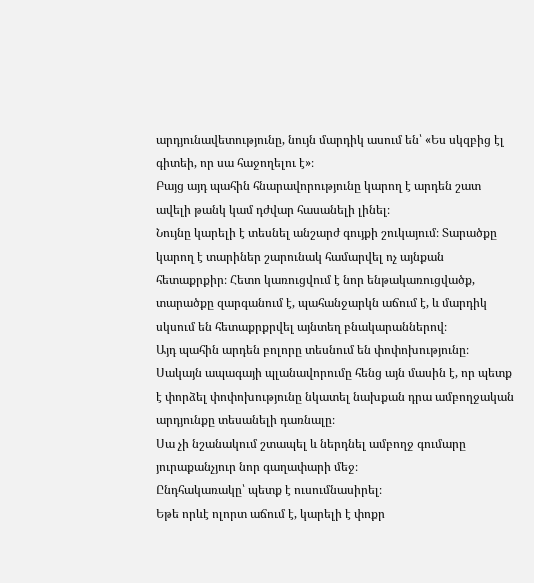արդյունավետությունը, նույն մարդիկ ասում են՝ «Ես սկզբից էլ գիտեի, որ սա հաջողելու է»։
Բայց այդ պահին հնարավորությունը կարող է արդեն շատ ավելի թանկ կամ դժվար հասանելի լինել։
Նույնը կարելի է տեսնել անշարժ գույքի շուկայում։ Տարածքը կարող է տարիներ շարունակ համարվել ոչ այնքան հետաքրքիր։ Հետո կառուցվում է նոր ենթակառուցվածք, տարածքը զարգանում է, պահանջարկն աճում է, և մարդիկ սկսում են հետաքրքրվել այնտեղ բնակարաններով։
Այդ պահին արդեն բոլորը տեսնում են փոփոխությունը։
Սակայն ապագայի պլանավորումը հենց այն մասին է, որ պետք է փորձել փոփոխությունը նկատել նախքան դրա ամբողջական արդյունքը տեսանելի դառնալը։
Սա չի նշանակում շտապել և ներդնել ամբողջ գումարը յուրաքանչյուր նոր գաղափարի մեջ։
Ընդհակառակը՝ պետք է ուսումնասիրել։
Եթե որևէ ոլորտ աճում է, կարելի է փոքր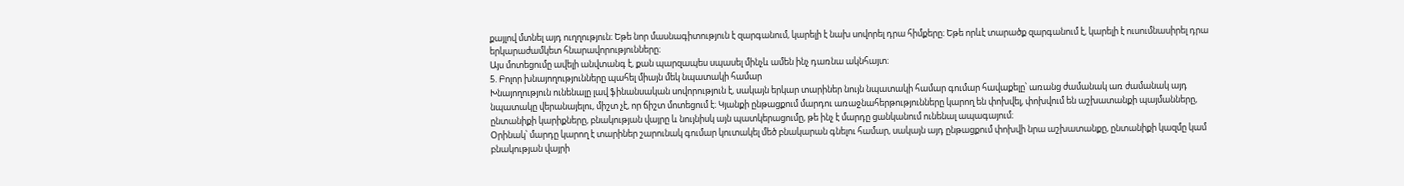քայլով մտնել այդ ուղղություն։ Եթե նոր մասնագիտություն է զարգանում, կարելի է նախ սովորել դրա հիմքերը։ Եթե որևէ տարածք զարգանում է, կարելի է ուսումնասիրել դրա երկարաժամկետ հնարավորությունները։
Այս մոտեցումը ավելի անվտանգ է, քան պարզապես սպասել մինչև ամեն ինչ դառնա ակնհայտ։
5. Բոլոր խնայողությունները պահել միայն մեկ նպատակի համար
Խնայողություն ունենալը լավ ֆինանսական սովորություն է, սակայն երկար տարիներ նույն նպատակի համար գումար հավաքելը՝ առանց ժամանակ առ ժամանակ այդ նպատակը վերանայելու, միշտ չէ, որ ճիշտ մոտեցում է։ Կյանքի ընթացքում մարդու առաջնահերթությունները կարող են փոխվել, փոխվում են աշխատանքի պայմանները, ընտանիքի կարիքները, բնակության վայրը և նույնիսկ այն պատկերացումը, թե ինչ է մարդը ցանկանում ունենալ ապագայում։
Օրինակ՝ մարդը կարող է տարիներ շարունակ գումար կուտակել մեծ բնակարան գնելու համար, սակայն այդ ընթացքում փոխվի նրա աշխատանքը, ընտանիքի կազմը կամ բնակության վայրի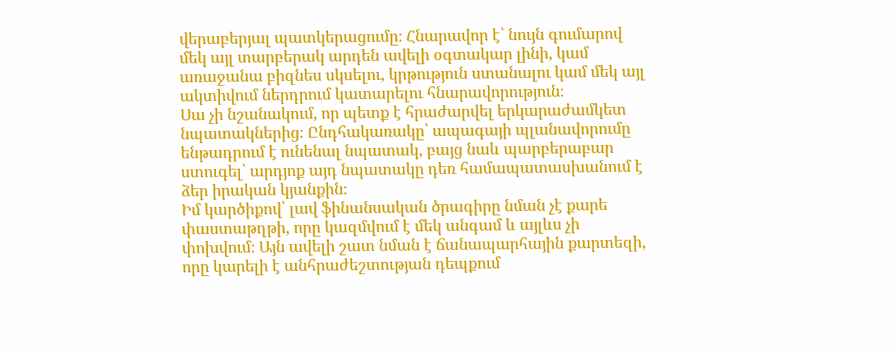վերաբերյալ պատկերացումը։ Հնարավոր է՝ նույն գումարով մեկ այլ տարբերակ արդեն ավելի օգտակար լինի, կամ առաջանա բիզնես սկսելու, կրթություն ստանալու կամ մեկ այլ ակտիվում ներդրում կատարելու հնարավորություն։
Սա չի նշանակում, որ պետք է հրաժարվել երկարաժամկետ նպատակներից։ Ընդհակառակը՝ ապագայի պլանավորումը ենթադրում է ունենալ նպատակ, բայց նաև պարբերաբար ստուգել՝ արդյոք այդ նպատակը դեռ համապատասխանում է ձեր իրական կյանքին։
Իմ կարծիքով՝ լավ ֆինանսական ծրագիրը նման չէ քարե փաստաթղթի, որը կազմվում է մեկ անգամ և այլևս չի փոխվում։ Այն ավելի շատ նման է ճանապարհային քարտեզի, որը կարելի է անհրաժեշտության դեպքում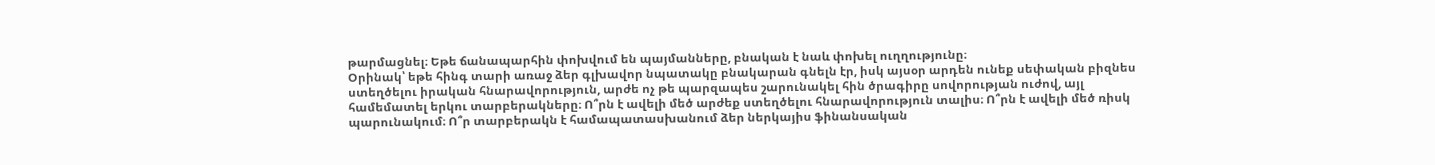թարմացնել։ Եթե ճանապարհին փոխվում են պայմանները, բնական է նաև փոխել ուղղությունը։
Օրինակ՝ եթե հինգ տարի առաջ ձեր գլխավոր նպատակը բնակարան գնելն էր, իսկ այսօր արդեն ունեք սեփական բիզնես ստեղծելու իրական հնարավորություն, արժե ոչ թե պարզապես շարունակել հին ծրագիրը սովորության ուժով, այլ համեմատել երկու տարբերակները։ Ո՞րն է ավելի մեծ արժեք ստեղծելու հնարավորություն տալիս։ Ո՞րն է ավելի մեծ ռիսկ պարունակում։ Ո՞ր տարբերակն է համապատասխանում ձեր ներկայիս ֆինանսական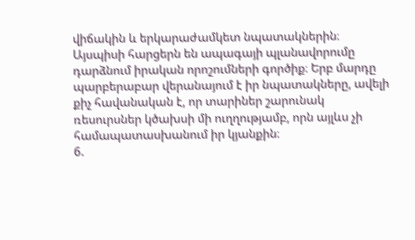վիճակին և երկարաժամկետ նպատակներին։
Այսպիսի հարցերն են ապագայի պլանավորումը դարձնում իրական որոշումների գործիք։ Երբ մարդը պարբերաբար վերանայում է իր նպատակները, ավելի քիչ հավանական է, որ տարիներ շարունակ ռեսուրսներ կծախսի մի ուղղությամբ, որն այլևս չի համապատասխանում իր կյանքին։
6.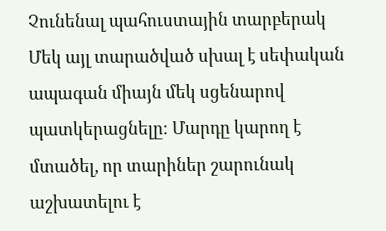Չունենալ պահուստային տարբերակ
Մեկ այլ տարածված սխալ է սեփական ապագան միայն մեկ սցենարով պատկերացնելը։ Մարդը կարող է մտածել, որ տարիներ շարունակ աշխատելու է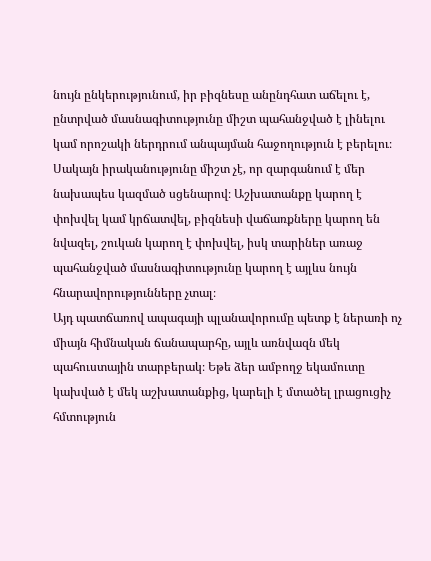նույն ընկերությունում, իր բիզնեսը անընդհատ աճելու է, ընտրված մասնագիտությունը միշտ պահանջված է լինելու կամ որոշակի ներդրում անպայման հաջողություն է բերելու։
Սակայն իրականությունը միշտ չէ, որ զարգանում է մեր նախապես կազմած սցենարով։ Աշխատանքը կարող է փոխվել կամ կրճատվել, բիզնեսի վաճառքները կարող են նվազել, շուկան կարող է փոխվել, իսկ տարիներ առաջ պահանջված մասնագիտությունը կարող է այլևս նույն հնարավորությունները չտալ։
Այդ պատճառով ապագայի պլանավորումը պետք է ներառի ոչ միայն հիմնական ճանապարհը, այլև առնվազն մեկ պահուստային տարբերակ։ Եթե ձեր ամբողջ եկամուտը կախված է մեկ աշխատանքից, կարելի է մտածել լրացուցիչ հմտություն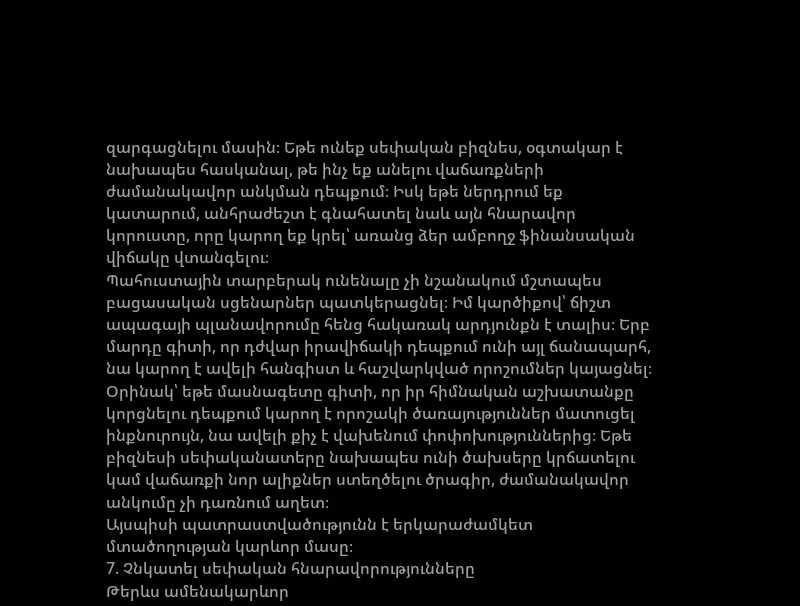զարգացնելու մասին։ Եթե ունեք սեփական բիզնես, օգտակար է նախապես հասկանալ, թե ինչ եք անելու վաճառքների ժամանակավոր անկման դեպքում։ Իսկ եթե ներդրում եք կատարում, անհրաժեշտ է գնահատել նաև այն հնարավոր կորուստը, որը կարող եք կրել՝ առանց ձեր ամբողջ ֆինանսական վիճակը վտանգելու։
Պահուստային տարբերակ ունենալը չի նշանակում մշտապես բացասական սցենարներ պատկերացնել։ Իմ կարծիքով՝ ճիշտ ապագայի պլանավորումը հենց հակառակ արդյունքն է տալիս։ Երբ մարդը գիտի, որ դժվար իրավիճակի դեպքում ունի այլ ճանապարհ, նա կարող է ավելի հանգիստ և հաշվարկված որոշումներ կայացնել։
Օրինակ՝ եթե մասնագետը գիտի, որ իր հիմնական աշխատանքը կորցնելու դեպքում կարող է որոշակի ծառայություններ մատուցել ինքնուրույն, նա ավելի քիչ է վախենում փոփոխություններից։ Եթե բիզնեսի սեփականատերը նախապես ունի ծախսերը կրճատելու կամ վաճառքի նոր ալիքներ ստեղծելու ծրագիր, ժամանակավոր անկումը չի դառնում աղետ։
Այսպիսի պատրաստվածությունն է երկարաժամկետ մտածողության կարևոր մասը։
7. Չնկատել սեփական հնարավորությունները
Թերևս ամենակարևոր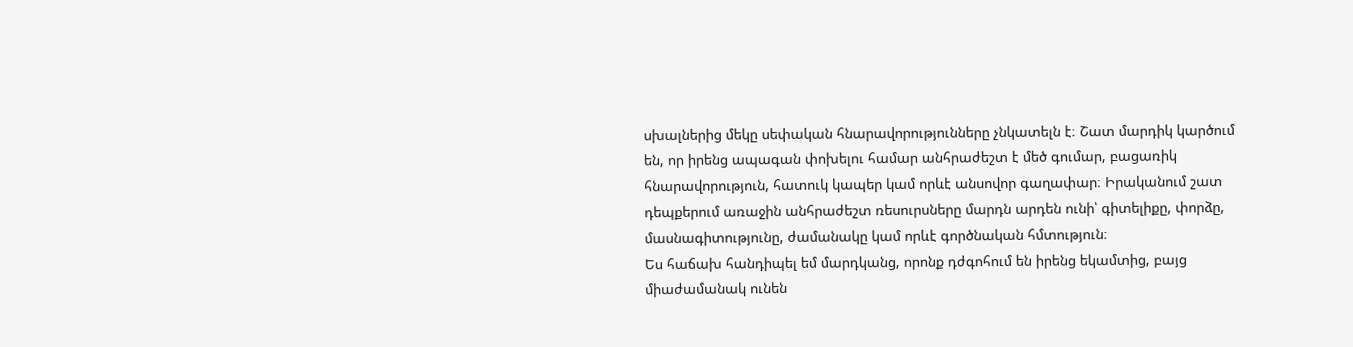սխալներից մեկը սեփական հնարավորությունները չնկատելն է։ Շատ մարդիկ կարծում են, որ իրենց ապագան փոխելու համար անհրաժեշտ է մեծ գումար, բացառիկ հնարավորություն, հատուկ կապեր կամ որևէ անսովոր գաղափար։ Իրականում շատ դեպքերում առաջին անհրաժեշտ ռեսուրսները մարդն արդեն ունի՝ գիտելիքը, փորձը, մասնագիտությունը, ժամանակը կամ որևէ գործնական հմտություն։
Ես հաճախ հանդիպել եմ մարդկանց, որոնք դժգոհում են իրենց եկամտից, բայց միաժամանակ ունեն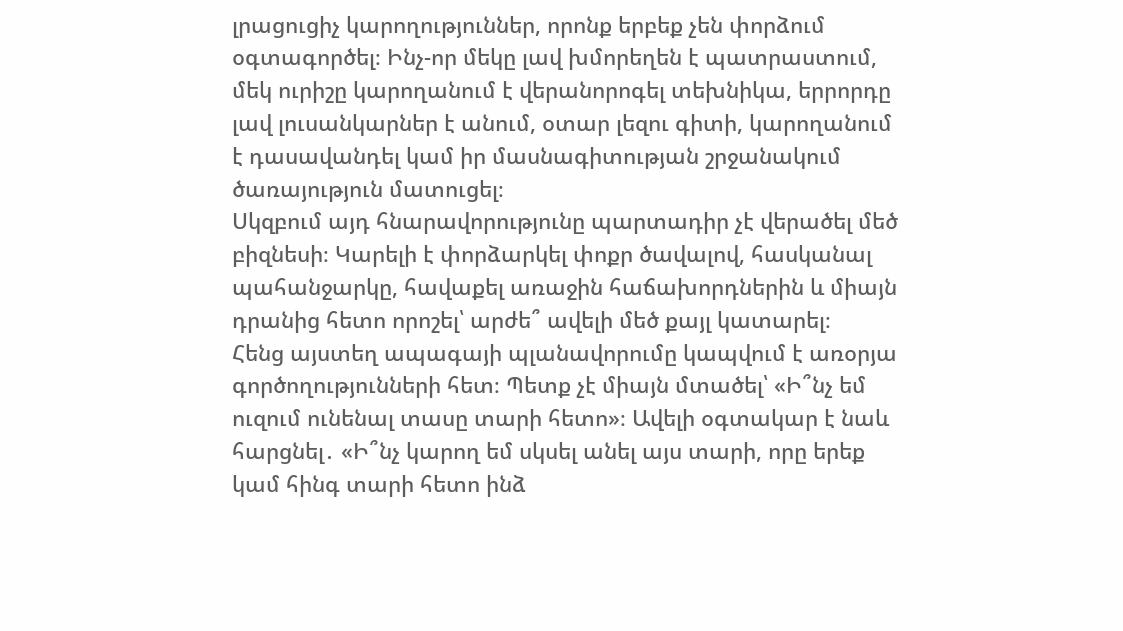լրացուցիչ կարողություններ, որոնք երբեք չեն փորձում օգտագործել։ Ինչ-որ մեկը լավ խմորեղեն է պատրաստում, մեկ ուրիշը կարողանում է վերանորոգել տեխնիկա, երրորդը լավ լուսանկարներ է անում, օտար լեզու գիտի, կարողանում է դասավանդել կամ իր մասնագիտության շրջանակում ծառայություն մատուցել։
Սկզբում այդ հնարավորությունը պարտադիր չէ վերածել մեծ բիզնեսի։ Կարելի է փորձարկել փոքր ծավալով, հասկանալ պահանջարկը, հավաքել առաջին հաճախորդներին և միայն դրանից հետո որոշել՝ արժե՞ ավելի մեծ քայլ կատարել։
Հենց այստեղ ապագայի պլանավորումը կապվում է առօրյա գործողությունների հետ։ Պետք չէ միայն մտածել՝ «Ի՞նչ եմ ուզում ունենալ տասը տարի հետո»։ Ավելի օգտակար է նաև հարցնել․ «Ի՞նչ կարող եմ սկսել անել այս տարի, որը երեք կամ հինգ տարի հետո ինձ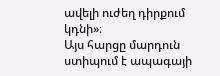ավելի ուժեղ դիրքում կդնի»։
Այս հարցը մարդուն ստիպում է ապագայի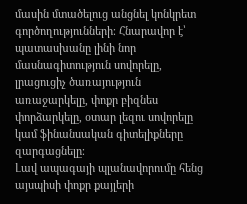մասին մտածելուց անցնել կոնկրետ գործողությունների։ Հնարավոր է՝ պատասխանը լինի նոր մասնագիտություն սովորելը, լրացուցիչ ծառայություն առաջարկելը, փոքր բիզնես փորձարկելը, օտար լեզու սովորելը կամ ֆինանսական գիտելիքները զարգացնելը։
Լավ ապագայի պլանավորումը հենց այսպիսի փոքր քայլերի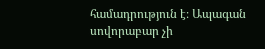համադրություն է։ Ապագան սովորաբար չի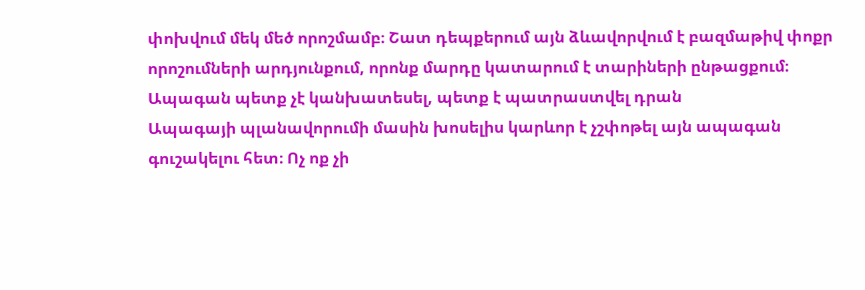փոխվում մեկ մեծ որոշմամբ։ Շատ դեպքերում այն ձևավորվում է բազմաթիվ փոքր որոշումների արդյունքում, որոնք մարդը կատարում է տարիների ընթացքում։
Ապագան պետք չէ կանխատեսել, պետք է պատրաստվել դրան
Ապագայի պլանավորումի մասին խոսելիս կարևոր է չշփոթել այն ապագան գուշակելու հետ։ Ոչ ոք չի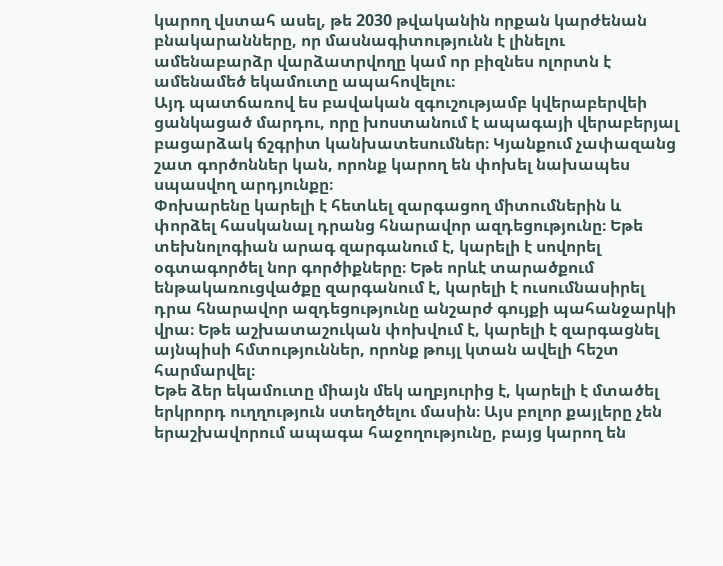կարող վստահ ասել, թե 2030 թվականին որքան կարժենան բնակարանները, որ մասնագիտությունն է լինելու ամենաբարձր վարձատրվողը կամ որ բիզնես ոլորտն է ամենամեծ եկամուտը ապահովելու։
Այդ պատճառով ես բավական զգուշությամբ կվերաբերվեի ցանկացած մարդու, որը խոստանում է ապագայի վերաբերյալ բացարձակ ճշգրիտ կանխատեսումներ։ Կյանքում չափազանց շատ գործոններ կան, որոնք կարող են փոխել նախապես սպասվող արդյունքը։
Փոխարենը կարելի է հետևել զարգացող միտումներին և փորձել հասկանալ դրանց հնարավոր ազդեցությունը։ Եթե տեխնոլոգիան արագ զարգանում է, կարելի է սովորել օգտագործել նոր գործիքները։ Եթե որևէ տարածքում ենթակառուցվածքը զարգանում է, կարելի է ուսումնասիրել դրա հնարավոր ազդեցությունը անշարժ գույքի պահանջարկի վրա։ Եթե աշխատաշուկան փոխվում է, կարելի է զարգացնել այնպիսի հմտություններ, որոնք թույլ կտան ավելի հեշտ հարմարվել։
Եթե ձեր եկամուտը միայն մեկ աղբյուրից է, կարելի է մտածել երկրորդ ուղղություն ստեղծելու մասին։ Այս բոլոր քայլերը չեն երաշխավորում ապագա հաջողությունը, բայց կարող են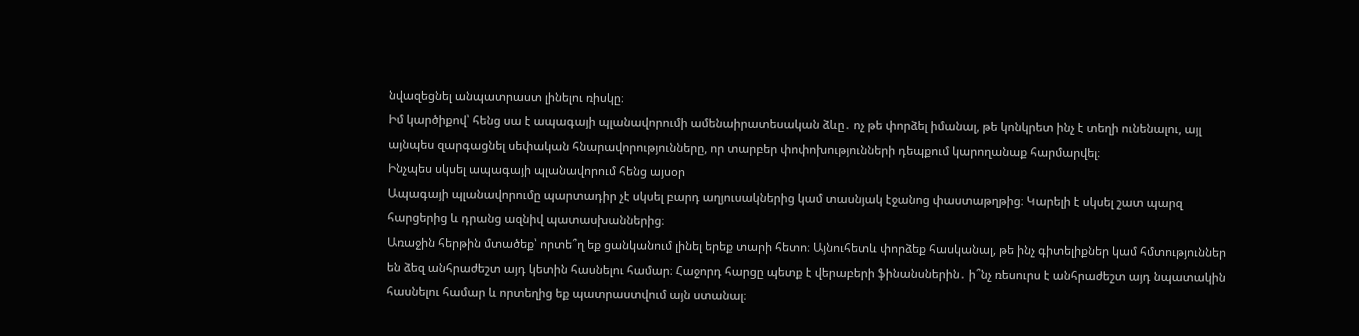նվազեցնել անպատրաստ լինելու ռիսկը։
Իմ կարծիքով՝ հենց սա է ապագայի պլանավորումի ամենաիրատեսական ձևը․ ոչ թե փորձել իմանալ, թե կոնկրետ ինչ է տեղի ունենալու, այլ այնպես զարգացնել սեփական հնարավորությունները, որ տարբեր փոփոխությունների դեպքում կարողանաք հարմարվել։
Ինչպես սկսել ապագայի պլանավորում հենց այսօր
Ապագայի պլանավորումը պարտադիր չէ սկսել բարդ աղյուսակներից կամ տասնյակ էջանոց փաստաթղթից։ Կարելի է սկսել շատ պարզ հարցերից և դրանց ազնիվ պատասխաններից։
Առաջին հերթին մտածեք՝ որտե՞ղ եք ցանկանում լինել երեք տարի հետո։ Այնուհետև փորձեք հասկանալ, թե ինչ գիտելիքներ կամ հմտություններ են ձեզ անհրաժեշտ այդ կետին հասնելու համար։ Հաջորդ հարցը պետք է վերաբերի ֆինանսներին․ ի՞նչ ռեսուրս է անհրաժեշտ այդ նպատակին հասնելու համար և որտեղից եք պատրաստվում այն ստանալ։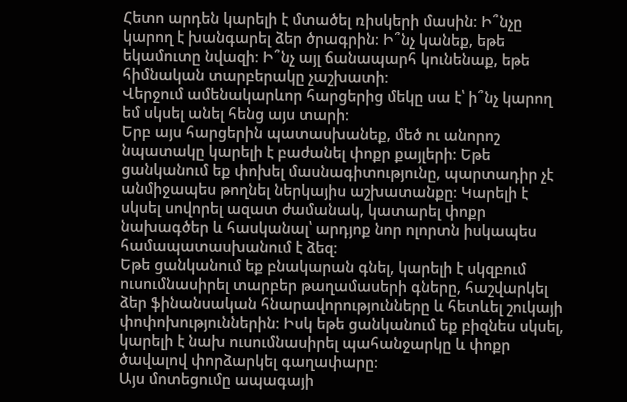Հետո արդեն կարելի է մտածել ռիսկերի մասին։ Ի՞նչը կարող է խանգարել ձեր ծրագրին։ Ի՞նչ կանեք, եթե եկամուտը նվազի։ Ի՞նչ այլ ճանապարհ կունենաք, եթե հիմնական տարբերակը չաշխատի։
Վերջում ամենակարևոր հարցերից մեկը սա է՝ ի՞նչ կարող եմ սկսել անել հենց այս տարի։
Երբ այս հարցերին պատասխանեք, մեծ ու անորոշ նպատակը կարելի է բաժանել փոքր քայլերի։ Եթե ցանկանում եք փոխել մասնագիտությունը, պարտադիր չէ անմիջապես թողնել ներկայիս աշխատանքը։ Կարելի է սկսել սովորել ազատ ժամանակ, կատարել փոքր նախագծեր և հասկանալ՝ արդյոք նոր ոլորտն իսկապես համապատասխանում է ձեզ։
Եթե ցանկանում եք բնակարան գնել, կարելի է սկզբում ուսումնասիրել տարբեր թաղամասերի գները, հաշվարկել ձեր ֆինանսական հնարավորությունները և հետևել շուկայի փոփոխություններին։ Իսկ եթե ցանկանում եք բիզնես սկսել, կարելի է նախ ուսումնասիրել պահանջարկը և փոքր ծավալով փորձարկել գաղափարը։
Այս մոտեցումը ապագայի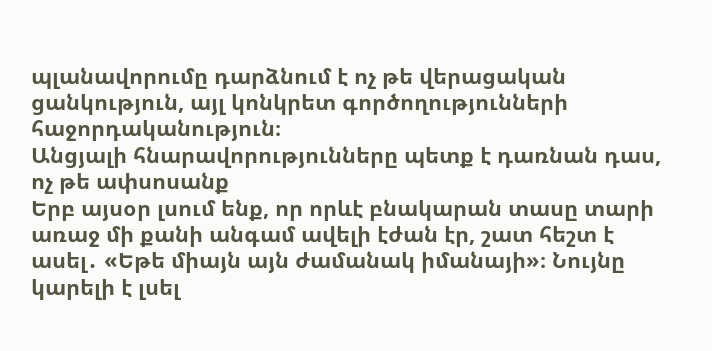պլանավորումը դարձնում է ոչ թե վերացական ցանկություն, այլ կոնկրետ գործողությունների հաջորդականություն։
Անցյալի հնարավորությունները պետք է դառնան դաս, ոչ թե ափսոսանք
Երբ այսօր լսում ենք, որ որևէ բնակարան տասը տարի առաջ մի քանի անգամ ավելի էժան էր, շատ հեշտ է ասել․ «Եթե միայն այն ժամանակ իմանայի»։ Նույնը կարելի է լսել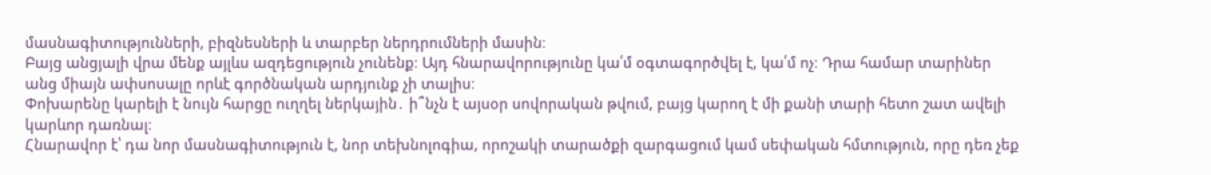մասնագիտությունների, բիզնեսների և տարբեր ներդրումների մասին։
Բայց անցյալի վրա մենք այլևս ազդեցություն չունենք։ Այդ հնարավորությունը կա՛մ օգտագործվել է, կա՛մ ոչ։ Դրա համար տարիներ անց միայն ափսոսալը որևէ գործնական արդյունք չի տալիս։
Փոխարենը կարելի է նույն հարցը ուղղել ներկային․ ի՞նչն է այսօր սովորական թվում, բայց կարող է մի քանի տարի հետո շատ ավելի կարևոր դառնալ։
Հնարավոր է՝ դա նոր մասնագիտություն է, նոր տեխնոլոգիա, որոշակի տարածքի զարգացում կամ սեփական հմտություն, որը դեռ չեք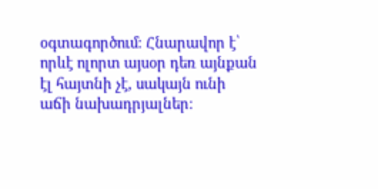օգտագործում։ Հնարավոր է՝ որևէ ոլորտ այսօր դեռ այնքան էլ հայտնի չէ, սակայն ունի աճի նախադրյալներ։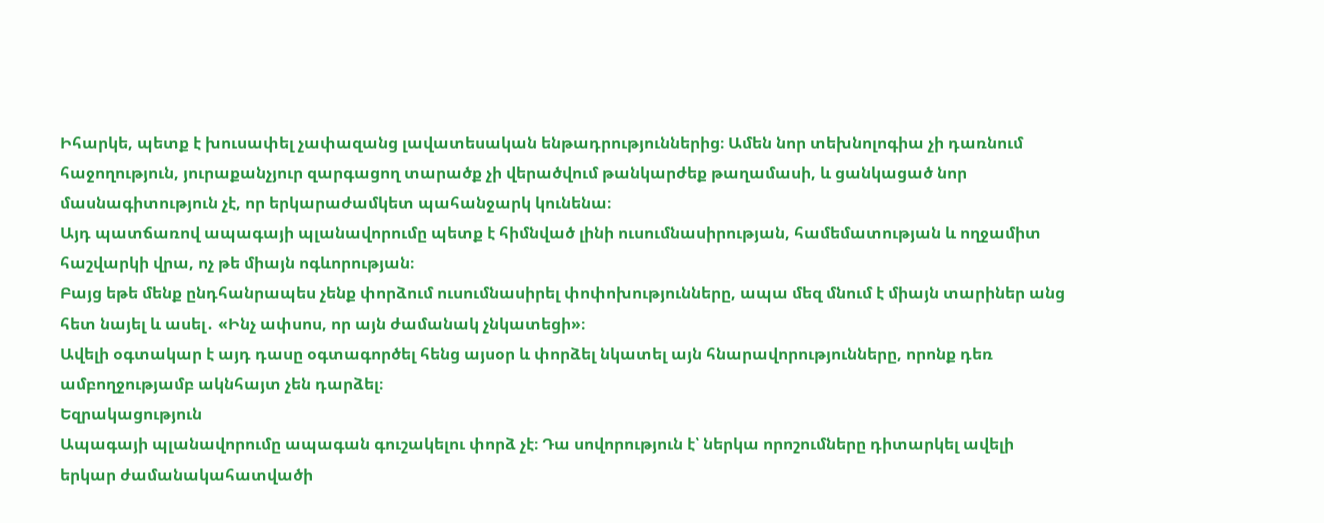Իհարկե, պետք է խուսափել չափազանց լավատեսական ենթադրություններից։ Ամեն նոր տեխնոլոգիա չի դառնում հաջողություն, յուրաքանչյուր զարգացող տարածք չի վերածվում թանկարժեք թաղամասի, և ցանկացած նոր մասնագիտություն չէ, որ երկարաժամկետ պահանջարկ կունենա։
Այդ պատճառով ապագայի պլանավորումը պետք է հիմնված լինի ուսումնասիրության, համեմատության և ողջամիտ հաշվարկի վրա, ոչ թե միայն ոգևորության։
Բայց եթե մենք ընդհանրապես չենք փորձում ուսումնասիրել փոփոխությունները, ապա մեզ մնում է միայն տարիներ անց հետ նայել և ասել․ «Ինչ ափսոս, որ այն ժամանակ չնկատեցի»։
Ավելի օգտակար է այդ դասը օգտագործել հենց այսօր և փորձել նկատել այն հնարավորությունները, որոնք դեռ ամբողջությամբ ակնհայտ չեն դարձել։
Եզրակացություն
Ապագայի պլանավորումը ապագան գուշակելու փորձ չէ։ Դա սովորություն է՝ ներկա որոշումները դիտարկել ավելի երկար ժամանակահատվածի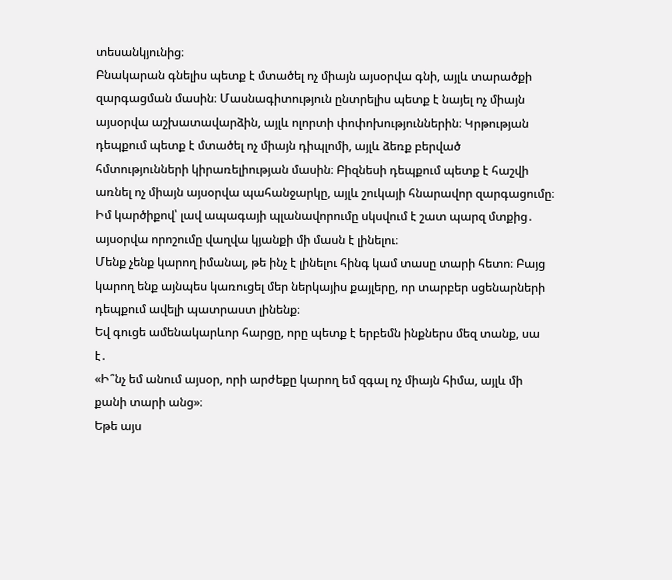տեսանկյունից։
Բնակարան գնելիս պետք է մտածել ոչ միայն այսօրվա գնի, այլև տարածքի զարգացման մասին։ Մասնագիտություն ընտրելիս պետք է նայել ոչ միայն այսօրվա աշխատավարձին, այլև ոլորտի փոփոխություններին։ Կրթության դեպքում պետք է մտածել ոչ միայն դիպլոմի, այլև ձեռք բերված հմտությունների կիրառելիության մասին։ Բիզնեսի դեպքում պետք է հաշվի առնել ոչ միայն այսօրվա պահանջարկը, այլև շուկայի հնարավոր զարգացումը։
Իմ կարծիքով՝ լավ ապագայի պլանավորումը սկսվում է շատ պարզ մտքից․ այսօրվա որոշումը վաղվա կյանքի մի մասն է լինելու։
Մենք չենք կարող իմանալ, թե ինչ է լինելու հինգ կամ տասը տարի հետո։ Բայց կարող ենք այնպես կառուցել մեր ներկայիս քայլերը, որ տարբեր սցենարների դեպքում ավելի պատրաստ լինենք։
Եվ գուցե ամենակարևոր հարցը, որը պետք է երբեմն ինքներս մեզ տանք, սա է․
«Ի՞նչ եմ անում այսօր, որի արժեքը կարող եմ զգալ ոչ միայն հիմա, այլև մի քանի տարի անց»։
Եթե այս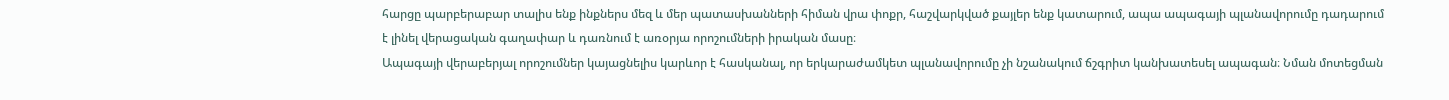հարցը պարբերաբար տալիս ենք ինքներս մեզ և մեր պատասխանների հիման վրա փոքր, հաշվարկված քայլեր ենք կատարում, ապա ապագայի պլանավորումը դադարում է լինել վերացական գաղափար և դառնում է առօրյա որոշումների իրական մասը։
Ապագայի վերաբերյալ որոշումներ կայացնելիս կարևոր է հասկանալ, որ երկարաժամկետ պլանավորումը չի նշանակում ճշգրիտ կանխատեսել ապագան։ Նման մոտեցման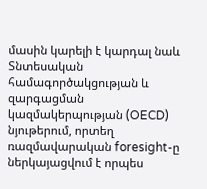մասին կարելի է կարդալ նաև Տնտեսական համագործակցության և զարգացման կազմակերպության (OECD) նյութերում, որտեղ ռազմավարական foresight-ը ներկայացվում է որպես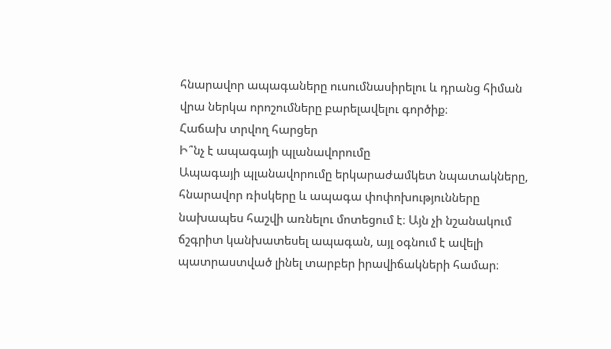հնարավոր ապագաները ուսումնասիրելու և դրանց հիման վրա ներկա որոշումները բարելավելու գործիք։
Հաճախ տրվող հարցեր
Ի՞նչ է ապագայի պլանավորումը
Ապագայի պլանավորումը երկարաժամկետ նպատակները, հնարավոր ռիսկերը և ապագա փոփոխությունները նախապես հաշվի առնելու մոտեցում է։ Այն չի նշանակում ճշգրիտ կանխատեսել ապագան, այլ օգնում է ավելի պատրաստված լինել տարբեր իրավիճակների համար։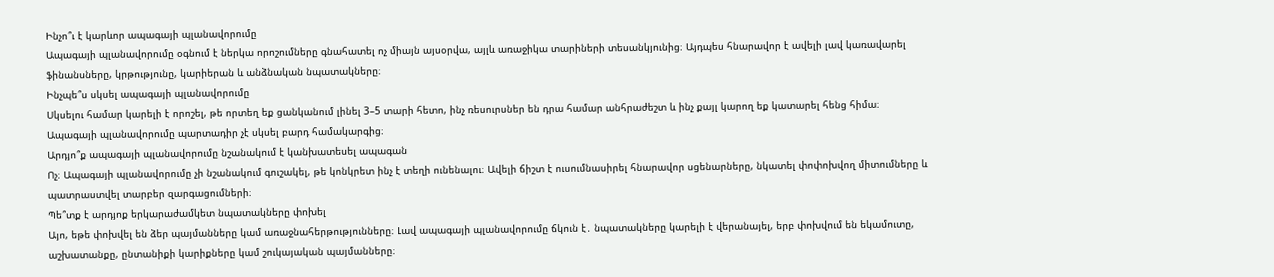Ինչո՞ւ է կարևոր ապագայի պլանավորումը
Ապագայի պլանավորումը օգնում է ներկա որոշումները գնահատել ոչ միայն այսօրվա, այլև առաջիկա տարիների տեսանկյունից։ Այդպես հնարավոր է ավելի լավ կառավարել ֆինանսները, կրթությունը, կարիերան և անձնական նպատակները։
Ինչպե՞ս սկսել ապագայի պլանավորումը
Սկսելու համար կարելի է որոշել, թե որտեղ եք ցանկանում լինել 3–5 տարի հետո, ինչ ռեսուրսներ են դրա համար անհրաժեշտ և ինչ քայլ կարող եք կատարել հենց հիմա։ Ապագայի պլանավորումը պարտադիր չէ սկսել բարդ համակարգից։
Արդյո՞ք ապագայի պլանավորումը նշանակում է կանխատեսել ապագան
Ոչ։ Ապագայի պլանավորումը չի նշանակում գուշակել, թե կոնկրետ ինչ է տեղի ունենալու։ Ավելի ճիշտ է ուսումնասիրել հնարավոր սցենարները, նկատել փոփոխվող միտումները և պատրաստվել տարբեր զարգացումների։
Պե՞տք է արդյոք երկարաժամկետ նպատակները փոխել
Այո, եթե փոխվել են ձեր պայմանները կամ առաջնահերթությունները։ Լավ ապագայի պլանավորումը ճկուն է․ նպատակները կարելի է վերանայել, երբ փոխվում են եկամուտը, աշխատանքը, ընտանիքի կարիքները կամ շուկայական պայմանները։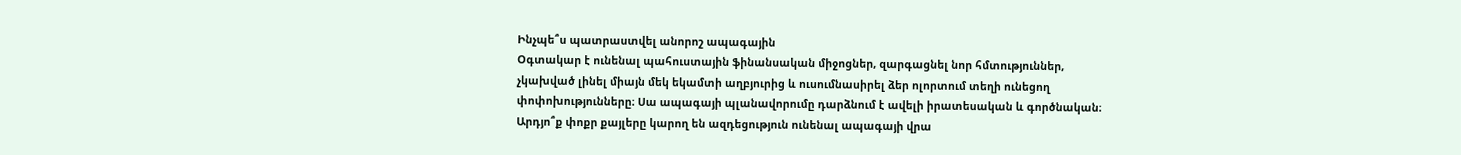Ինչպե՞ս պատրաստվել անորոշ ապագային
Օգտակար է ունենալ պահուստային ֆինանսական միջոցներ, զարգացնել նոր հմտություններ, չկախված լինել միայն մեկ եկամտի աղբյուրից և ուսումնասիրել ձեր ոլորտում տեղի ունեցող փոփոխությունները։ Սա ապագայի պլանավորումը դարձնում է ավելի իրատեսական և գործնական։
Արդյո՞ք փոքր քայլերը կարող են ազդեցություն ունենալ ապագայի վրա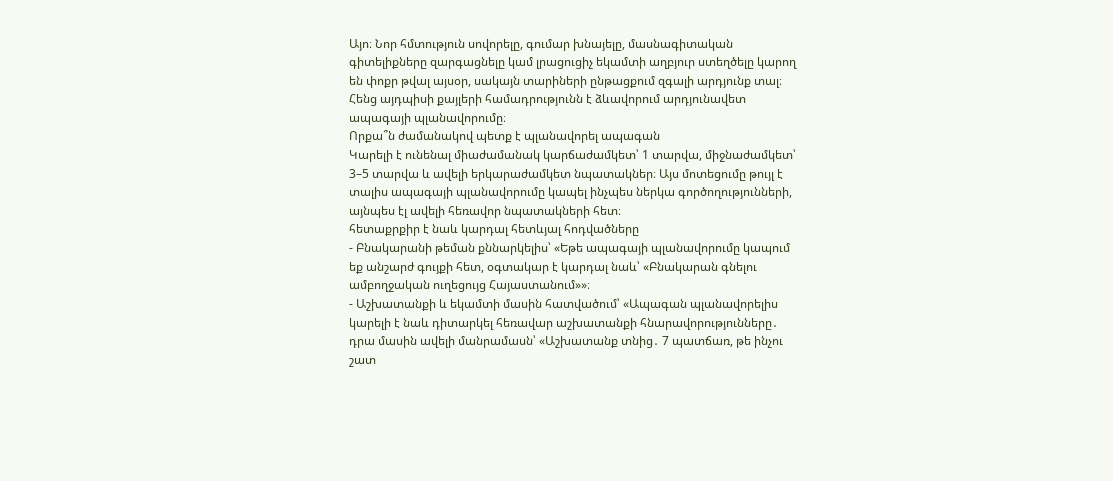Այո։ Նոր հմտություն սովորելը, գումար խնայելը, մասնագիտական գիտելիքները զարգացնելը կամ լրացուցիչ եկամտի աղբյուր ստեղծելը կարող են փոքր թվալ այսօր, սակայն տարիների ընթացքում զգալի արդյունք տալ։ Հենց այդպիսի քայլերի համադրությունն է ձևավորում արդյունավետ ապագայի պլանավորումը։
Որքա՞ն ժամանակով պետք է պլանավորել ապագան
Կարելի է ունենալ միաժամանակ կարճաժամկետ՝ 1 տարվա, միջնաժամկետ՝ 3–5 տարվա և ավելի երկարաժամկետ նպատակներ։ Այս մոտեցումը թույլ է տալիս ապագայի պլանավորումը կապել ինչպես ներկա գործողությունների, այնպես էլ ավելի հեռավոր նպատակների հետ։
հետաքրքիր է նաև կարդալ հետևյալ հոդվածները
- Բնակարանի թեման քննարկելիս՝ «Եթե ապագայի պլանավորումը կապում եք անշարժ գույքի հետ, օգտակար է կարդալ նաև՝ «Բնակարան գնելու ամբողջական ուղեցույց Հայաստանում»»։
- Աշխատանքի և եկամտի մասին հատվածում՝ «Ապագան պլանավորելիս կարելի է նաև դիտարկել հեռավար աշխատանքի հնարավորությունները․ դրա մասին ավելի մանրամասն՝ «Աշխատանք տնից․ 7 պատճառ, թե ինչու շատ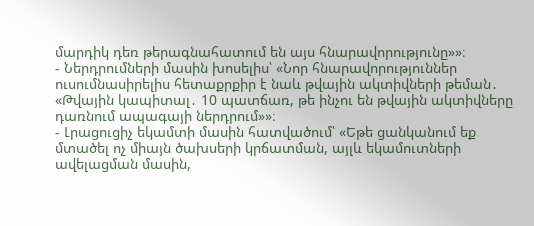մարդիկ դեռ թերագնահատում են այս հնարավորությունը»»։
- Ներդրումների մասին խոսելիս՝ «Նոր հնարավորություններ ուսումնասիրելիս հետաքրքիր է նաև թվային ակտիվների թեման․ «Թվային կապիտալ․ 10 պատճառ, թե ինչու են թվային ակտիվները դառնում ապագայի ներդրում»»։
- Լրացուցիչ եկամտի մասին հատվածում՝ «Եթե ցանկանում եք մտածել ոչ միայն ծախսերի կրճատման, այլև եկամուտների ավելացման մասին,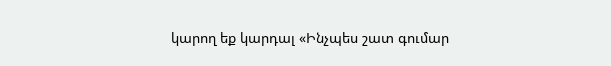կարող եք կարդալ «Ինչպես շատ գումար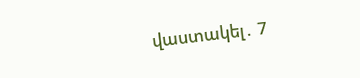վաստակել․ 7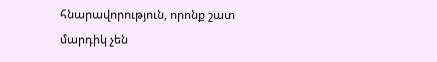հնարավորություն, որոնք շատ մարդիկ չեն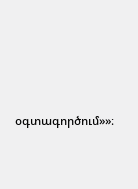օգտագործում»»։